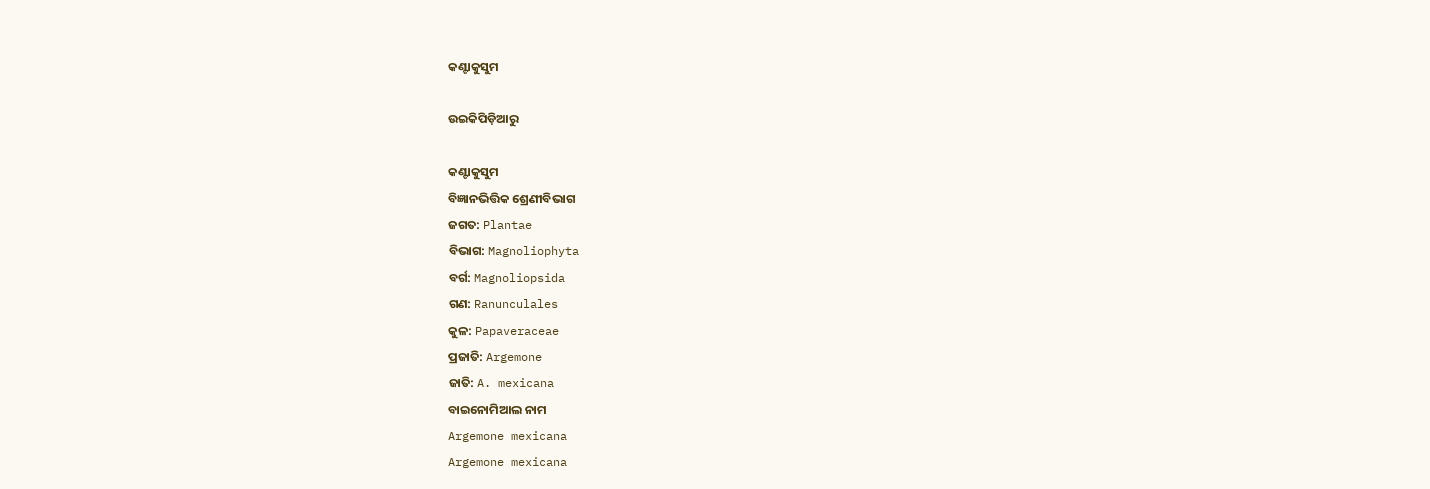କଣ୍ଟାକୁସୁମ

ଉଇକିପିଡ଼ିଆ‌ରୁ

କଣ୍ଟାକୁସୁମ
ବିଜ୍ଞାନଭିତ୍ତିକ ଶ୍ରେଣୀବିଭାଗ
ଜଗତ: Plantae
ବିଭାଗ: Magnoliophyta
ବର୍ଗ: Magnoliopsida
ଗଣ: Ranunculales
କୁଳ: Papaveraceae
ପ୍ରଜାତି: Argemone
ଜାତି: A. mexicana
ବାଇନୋମିଆଲ ନାମ
Argemone mexicana
Argemone mexicana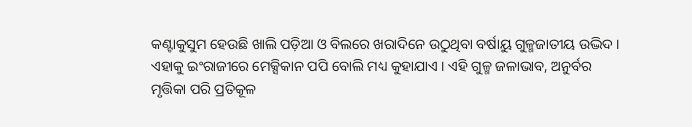କଣ୍ଟାକୁସୁମ ହେଉଛି ଖାଲି ପଡ଼ିଆ ଓ ବିଲରେ ଖରାଦିନେ ଉଠୁଥିବା ବର୍ଷାୟୁ ଗୁଳ୍ମଜାତୀୟ ଉଦ୍ଭିଦ । ଏହାକୁ ଇଂରାଜୀରେ ମେକ୍ସିକାନ ପପି ବୋଲି ମଧ୍ୟ କୁହା‌ଯାଏ । ଏହି ଗୁଳ୍ମ ଜଳାଭାବ, ଅନୁର୍ବର ମୃତ୍ତିକା ପରି ପ୍ରତିକୂଳ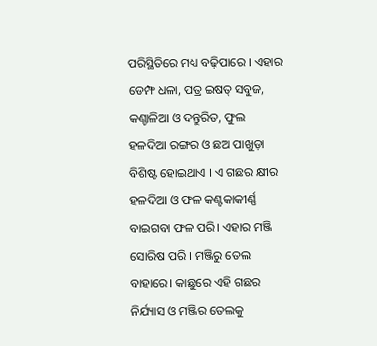ପରିସ୍ଥିତିରେ ମଧ୍ୟ ବଢ଼ିପାରେ । ଏହାର ଡେମ୍ଫ ଧଳା, ପତ୍ର ଇଷତ୍ ସବୁଜ, କଣ୍ଚାଳିଆ ଓ ଦନ୍ତୁରିତ, ଫୁଲ ହଳଦିଆ ରଙ୍ଗର ଓ ଛଅ ପାଖୁଡ଼ା ବିଶିଷ୍ଟ ହୋଇଥାଏ । ଏ ଗଛର କ୍ଷୀର ହଳଦିଆ ଓ ଫଳ କଣ୍ଟକାକୀର୍ଣ୍ଣ ବାଇଗବା ଫଳ ପରି। ଏହାର ମଞ୍ଜି ସୋରିଷ ପରି । ମଞ୍ଜିରୁ ତେଲ ବାହାରେ। କାଛୁରେ ଏହି ଗଛର ନିର୍ଯ୍ୟାସ ଓ ମଞ୍ଜିର ତେଲକୁ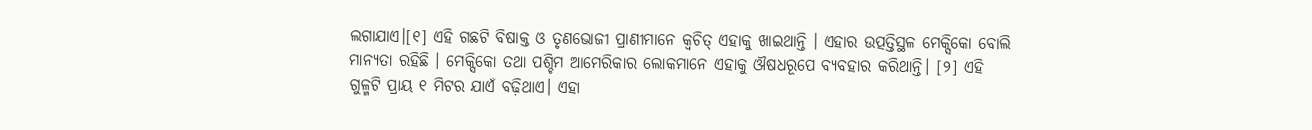ଲଗା‌ଯାଏ।[୧] ଏହି ଗଛଟି ବିଷାକ୍ତ ଓ ତୃଣଭୋଜୀ ପ୍ରାଣୀମାନେ କ୍ୱଚିତ୍ ଏହାକୁ ଖାଇଥାନ୍ତି । ଏହାର ଉତ୍ପତ୍ତିସ୍ଥଳ ମେକ୍ସିକୋ ବୋଲି ମାନ୍ୟତା ରହିଛି । ମେକ୍ସିକୋ ତଥା ପଶ୍ଚିମ ଆମେରିକାର ଲୋକମାନେ ଏହାକୁ ଔଷଧରୂପେ ବ୍ୟବହାର କରିଥାନ୍ତି। [୨] ଏହି ଗୁଳ୍ମଟି ପ୍ରାୟ ୧ ମିଟର ଯାଏଁ ବଢ଼ିଥାଏ। ଏହା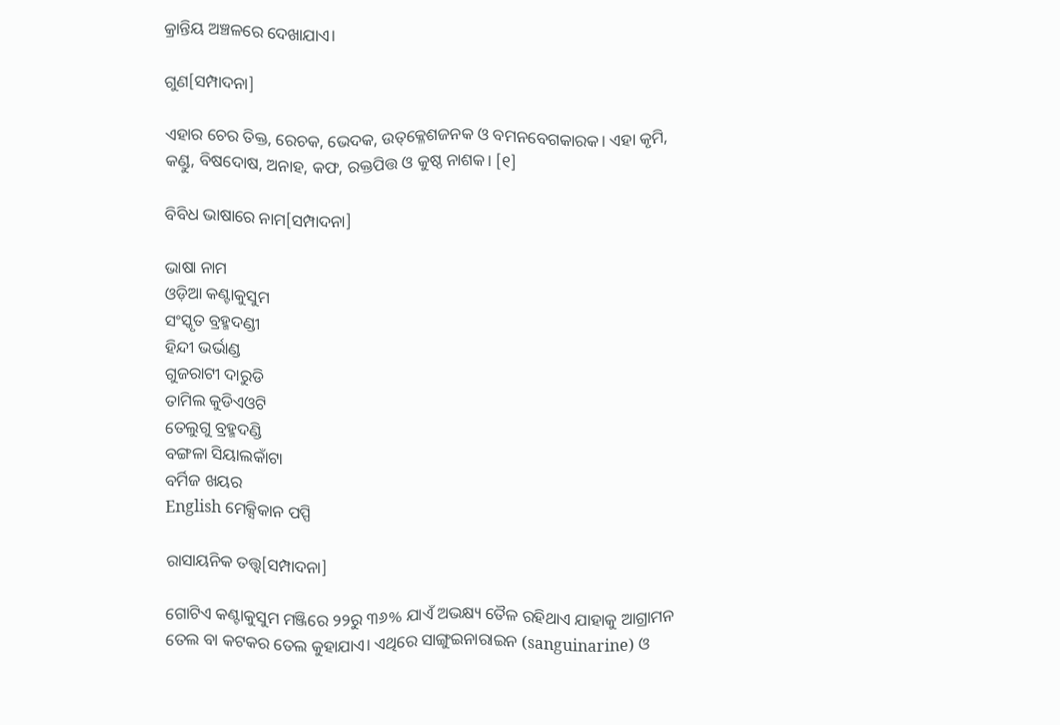କ୍ରାନ୍ତିୟ ଅଞ୍ଚଳରେ ଦେଖାଯାଏ।

ଗୁଣ[ସମ୍ପାଦନା]

ଏହାର ଚେର ତିକ୍ତ, ରେଚକ, ଭେଦକ, ଉତ୍‌କ୍ଳେଶଜନକ ଓ ବମନବେଗକାରକ। ଏହା କୃମି, କଣ୍ଡୁ, ବିଷଦୋଷ, ଅନାହ, କଫ, ରକ୍ତପିତ୍ତ ଓ କୁଷ୍ଠ ନାଶକ। [୧]

ବିବିଧ ଭାଷାରେ ନାମ[ସମ୍ପାଦନା]

ଭାଷା ନାମ
ଓଡ଼ିଆ କଣ୍ଟାକୁସୁମ
ସଂସ୍କୃତ ବ୍ରହ୍ମଦଣ୍ଡୀ
ହିନ୍ଦୀ ଭର୍ଭାଣ୍ଡ
ଗୁଜରାଟୀ ଦାରୁଡି
ତାମିଲ କୁଡିଏଓଟି
ତେଲୁଗୁ ବ୍ରହ୍ମଦଣ୍ଡି
ବଙ୍ଗଳା ସିୟାଲକାଁଟା
ବର୍ମିଜ ଖୟର
English ମେକ୍ସିକାନ ପପ୍ପି

ରାସାୟନିକ ତତ୍ତ୍ୱ[ସମ୍ପାଦନା]

ଗୋଟିଏ କଣ୍ଟାକୁସୁମ ମଞ୍ଜିରେ ୨୨ରୁ ୩୬% ଯାଏଁ ଅଭକ୍ଷ୍ୟ ତୈଳ ରହିଥାଏ ‌ଯାହାକୁ ଆଗ୍ରାମନ ତେଲ ବା କଟକର ତେଲ କୁହା‌ଯାଏ। ଏଥିରେ ସାଙ୍ଗୁଇନାରାଇନ (sanguinarine) ଓ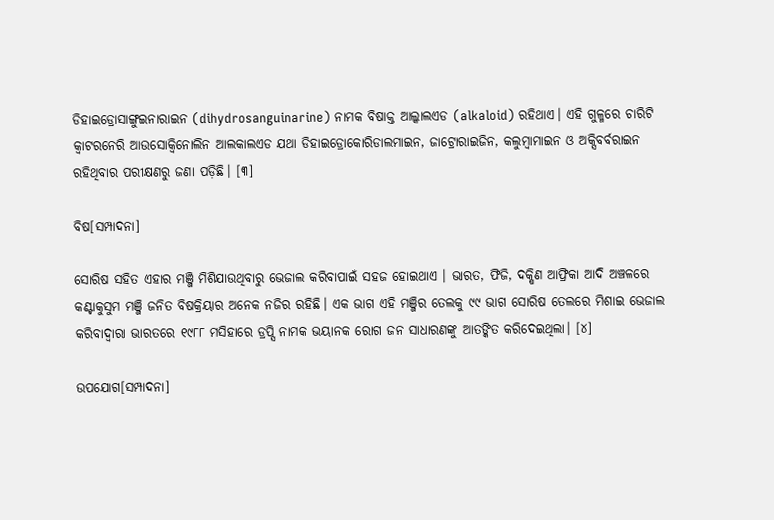ଡିହାଇଡ୍ରୋସାଙ୍ଗୁଇନାରାଇନ (dihydrosanguinarine) ନାମକ ବିଷାକ୍ତ ଆଲ୍କାଲଏଡ (alkaloid) ରହିଥାଏ। ଏହି ଗୁଳ୍ମରେ ଚାରିଟି କ୍ୱାଟରନେରି ଆଉସୋକ୍ୱିନୋଲିନ ଆଲକାଲଏଡ ‌ଯଥା ଡିହାଇଡ୍ରୋକୋରିଡାଲମାଇନ, ଜାଟ୍ରୋରାଇଜିନ, କଲୁମ୍ବାମାଇନ ଓ ଅକ୍ସିବର୍ବରାଇନ ରହିଥିବାର ପରୀକ୍ଷଣରୁ ଜଣା ପଡ଼ିଛି। [୩]

ବିଷ[ସମ୍ପାଦନା]

ସୋରିଷ ସହିତ ଏହାର ମଞ୍ଜି ମିଶିଯାଉଥିବାରୁ ଭେଜାଲ କରିବାପାଇଁ ସହଜ ହୋଇଥାଏ । ଭାରତ, ଫିଜି, ଦକ୍ଷିଣ ଆଫ୍ରିକା ଆଦି ଅଞ୍ଚଳରେ କଣ୍ଟାକୁସୁମ ମଞ୍ଜି ଜନିତ ବିଷକ୍ରିୟାର ଅନେକ ନଜିର ରହିଛି। ଏକ ଭାଗ ଏହି ମଞ୍ଜିର ତେଲକୁ ୯୯ ଭାଗ ସୋରିଷ ତେଲରେ ମିଶାଇ ଭେଜାଲ କରିବାଦ୍ୱାରା ଭାରତରେ ୧୯୮୮ ମସିହାରେ ଡ୍ରପ୍ସି ନାମକ ଭୟାନକ ରୋଗ ଜନ ସାଧାରଣଙ୍କୁ ଆତଙ୍କିତ କରିଦେଇଥିଲା। [୪]

ଉପଯୋଗ[ସମ୍ପାଦନା]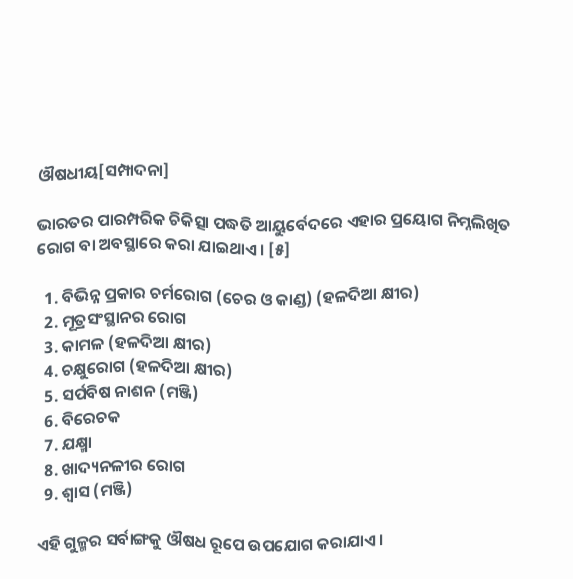ଔଷଧୀୟ[ସମ୍ପାଦନା]

ଭାରତର ପାରମ୍ପରିକ ଚିକିତ୍ସା ପଦ୍ଧତି ଆୟୁର୍ବେଦରେ ଏହାର ପ୍ରୟୋଗ ନିମ୍ନଲିଖିତ ରୋଗ ବା ଅବସ୍ଥାରେ କରା ଯାଇଥାଏ। [୫]

  1. ବିଭିନ୍ନ ପ୍ରକାର ଚର୍ମରୋଗ (ଚେର ଓ କାଣ୍ଡ) (ହଳଦିଆ କ୍ଷୀର)
  2. ମୂତ୍ରସଂସ୍ଥାନର ରୋଗ
  3. କାମଳ (ହଳଦିଆ କ୍ଷୀର)
  4. ଚକ୍ଷୁରୋଗ (ହଳଦିଆ କ୍ଷୀର)
  5. ସର୍ପବିଷ ନାଶନ (ମଞ୍ଜି)
  6. ବିରେଚକ
  7. ଯକ୍ଷ୍ମା
  8. ଖାଦ୍ୟନଳୀର ରୋଗ
  9. ଶ୍ୱାସ (ମଞ୍ଜି)

ଏହି ଗୁଳ୍ମର ସର୍ବାଙ୍ଗକୁ ଔଷଧ ରୂପେ ଉପଯୋଗ କରା‌ଯାଏ।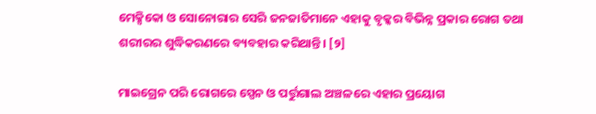ମେକ୍ସିକୋ ଓ ସୋନୋରାର ସେରି ଜନଜାତିମାନେ ଏହାକୁ ବୃକ୍କର ବିଭିନ୍ନ ପ୍ରକାର ରୋଗ ତଥା ଶରୀରର ଶୁଦ୍ଧିକରଣରେ ବ୍ୟବହାର କରିଥାନ୍ତି। [୨]

ମାଇଗ୍ରେନ ପରି ରୋଗରେ ସ୍ପେନ ଓ ପର୍ତ୍ତୁଗାଲ ଅଞ୍ଚଳରେ ଏହାର ପ୍ରୟୋଗ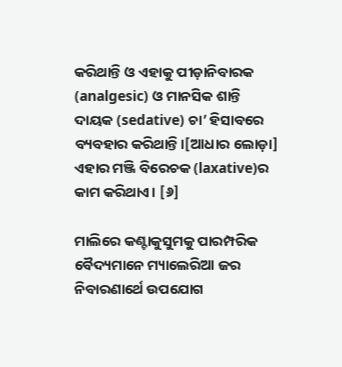କରିଥାନ୍ତି ଓ ଏହାକୁ ପୀଡ଼ାନିବାରକ (analgesic) ଓ ମାନସିକ ଶାନ୍ତି ଦାୟକ (sedative) ଚା’ ହିସାବରେ ବ୍ୟବହାର କରିଥାନ୍ତି।[ଆଧାର ଲୋଡ଼ା] ଏହାର ମଞ୍ଜି ବିରେଚକ (laxative)ର କାମ କରିଥାଏ। [୬]

ମାଲିରେ କଣ୍ଟାକୁସୁମକୁ ପାରମ୍ପରିକ ବୈଦ୍ୟମାନେ ମ୍ୟାଲେରିଆ ଜର ନିବାରଣାର୍ଥେ ଉପଯୋଗ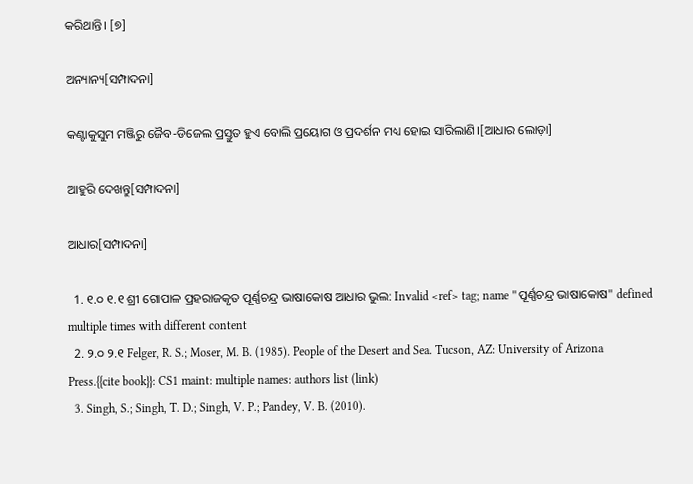କରିଥାନ୍ତି। [୭]

ଅନ୍ୟାନ୍ୟ[ସମ୍ପାଦନା]

କଣ୍ଟାକୁସୁମ ମଞ୍ଜିରୁ ଜୈବ-ଡିଜେଲ ପ୍ରସ୍ତୁତ ହୁଏ ବୋଲି ପ୍ରୟୋଗ ଓ ପ୍ରଦର୍ଶନ ମଧ୍ୟ ହୋଇ ସାରିଲାଣି।[ଆଧାର ଲୋଡ଼ା]

ଆହୁରି ଦେଖନ୍ତୁ[ସମ୍ପାଦନା]

ଆଧାର[ସମ୍ପାଦନା]

  1. ୧.୦ ୧.୧ ଶ୍ରୀ ଗୋପାଳ ପ୍ରହରାଜକୃତ ପୂର୍ଣ୍ଣଚନ୍ଦ୍ର ଭାଷାକୋଷ ଆଧାର ଭୁଲ: Invalid <ref> tag; name "ପୂର୍ଣ୍ଣଚନ୍ଦ୍ର ଭାଷାକୋଷ" defined multiple times with different content
  2. ୨.୦ ୨.୧ Felger, R. S.; Moser, M. B. (1985). People of the Desert and Sea. Tucson, AZ: University of Arizona Press.{{cite book}}: CS1 maint: multiple names: authors list (link)
  3. Singh, S.; Singh, T. D.; Singh, V. P.; Pandey, V. B. (2010).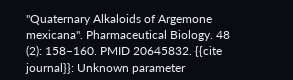"Quaternary Alkaloids of Argemone mexicana". Pharmaceutical Biology. 48 (2): 158–160. PMID 20645832. {{cite journal}}: Unknown parameter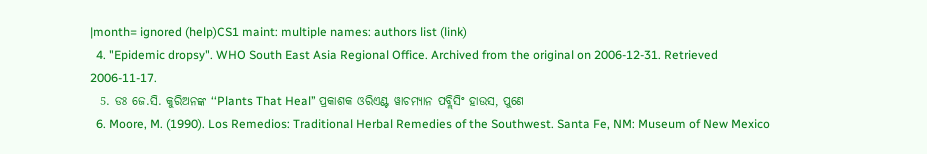|month= ignored (help)CS1 maint: multiple names: authors list (link)
  4. "Epidemic dropsy". WHO South East Asia Regional Office. Archived from the original on 2006-12-31. Retrieved 2006-11-17.
  5. ଡଃ ଜେ.ସି. କୁରିଅନଙ୍କ ‘‘Plants That Heal’’ ପ୍ରକାଶକ ଓରିଏଣ୍ଟ ୱାଚମ୍ୟାନ ପବ୍ଲିସିଂ ହାଉସ, ପୁଣେ
  6. Moore, M. (1990). Los Remedios: Traditional Herbal Remedies of the Southwest. Santa Fe, NM: Museum of New Mexico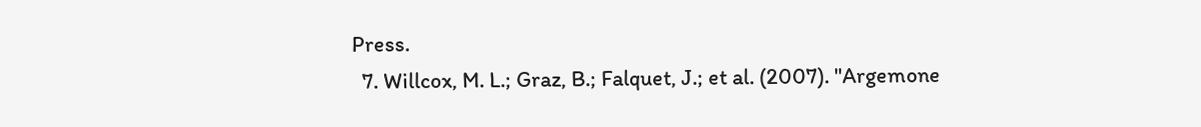Press.
  7. Willcox, M. L.; Graz, B.; Falquet, J.; et al. (2007). "Argemone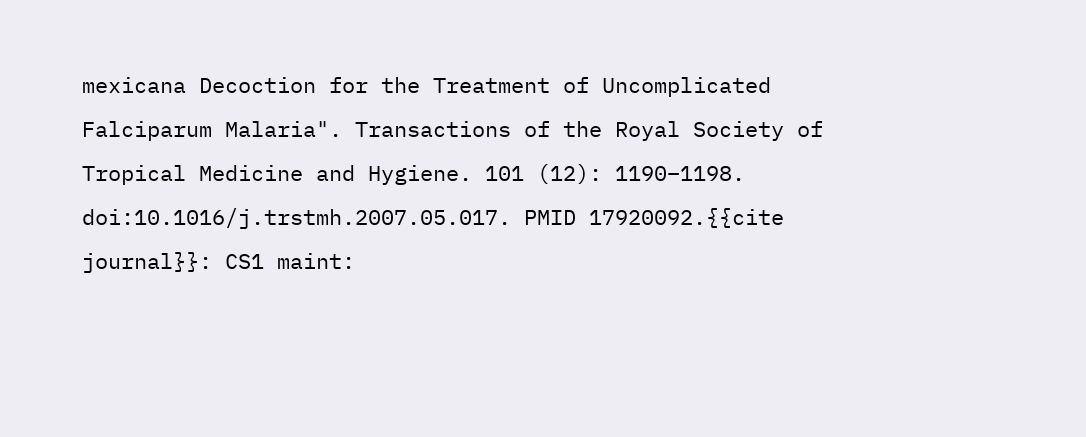mexicana Decoction for the Treatment of Uncomplicated Falciparum Malaria". Transactions of the Royal Society of Tropical Medicine and Hygiene. 101 (12): 1190–1198. doi:10.1016/j.trstmh.2007.05.017. PMID 17920092.{{cite journal}}: CS1 maint: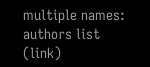multiple names: authors list (link)